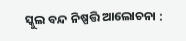ସ୍କୁଲ ବନ୍ଦ ନିଷ୍ପତ୍ତି ଆଲୋଚନା :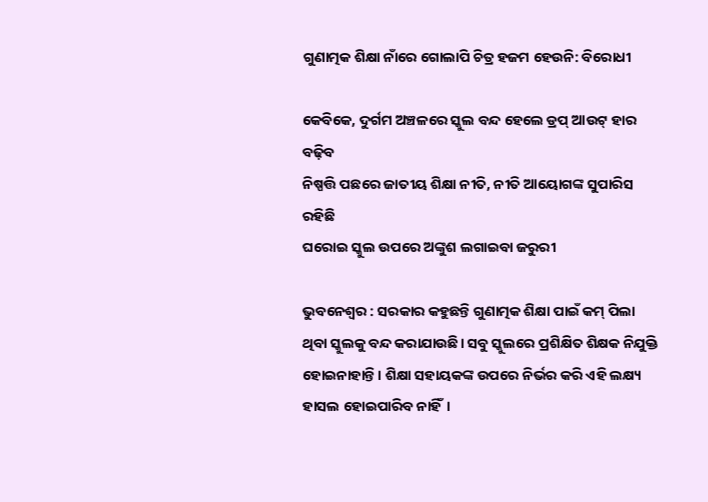ଗୁଣାତ୍ମକ ଶିକ୍ଷା ନାଁରେ ଗୋଲାପି ଚିତ୍ର ହଜମ ହେଉନି: ବିରୋଧୀ

କେବିକେ, ଦୁର୍ଗମ ଅଞ୍ଚଳରେ ସ୍କୁଲ ବନ୍ଦ ହେଲେ ଡ୍ରପ୍‌ ଆଉଟ୍‌ ହାର ବଢ଼ିବ
ନିଷ୍ପତ୍ତି ପଛରେ ଜାତୀୟ ଶିକ୍ଷା ନୀତି, ନୀତି ଆୟୋଗଙ୍କ ସୁପାରିସ ରହିଛି
ଘରୋଇ ସ୍କୁଲ ଉପରେ ଅଙ୍କୁଶ ଲଗାଇବା ଜରୁରୀ

ଭୁବନେଶ୍ୱର : ସରକାର କହୁଛନ୍ତି ଗୁଣାତ୍ମକ ଶିକ୍ଷା ପାଇଁ କମ୍‌ ପିଲା ଥିବା ସ୍କୁଲକୁ ବନ୍ଦ କରାଯାଉଛି। ସବୁ ସ୍କୁଲରେ ପ୍ରଶିକ୍ଷିତ ଶିକ୍ଷକ ନିଯୁକ୍ତି ହୋଇନାହାନ୍ତି। ଶିକ୍ଷା ସହାୟକଙ୍କ ଉପରେ ନିର୍ଭର କରି ଏହି ଲକ୍ଷ୍ୟ ହାସଲ ହୋଇପାରିବ ନାହିଁ।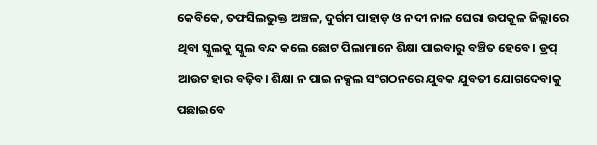କେବିକେ, ତଫସିଲଭୁକ୍ତ ଅଞ୍ଚଳ, ଦୁର୍ଗମ ପାହାଡ଼ ଓ ନଦୀ ନାଳ ଘେରା ଉପକୂଳ ଜିଲ୍ଲାରେ ଥିବା ସ୍କୁଲକୁ ସ୍କୁଲ ବନ୍ଦ କଲେ ଛୋଟ ପିଲାମାନେ ଶିକ୍ଷା ପାଇବାରୁ ବଞ୍ଚିତ ହେବେ। ଡ୍ରପ୍‌ ଆଉଟ ହାର ବଢ଼ିବ। ଶିକ୍ଷା ନ ପାଇ ନକ୍ସଲ ସଂଗଠନରେ ଯୁବକ ଯୁବତୀ ଯୋଗଦେବାକୁ ପଛାଇବେ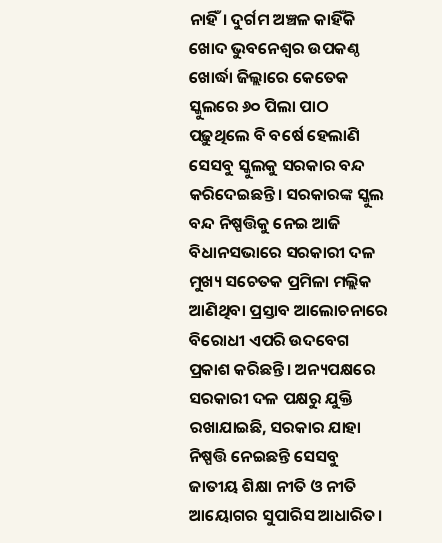ନାହିଁ। ଦୁର୍ଗମ ଅଞ୍ଚଳ କାହିଁକି ଖୋଦ ଭୁବନେଶ୍ବର ଉପକଣ୍ଠ ଖୋର୍ଦ୍ଧା ଜିଲ୍ଲାରେ କେତେକ ସ୍କୁଲରେ ୬୦ ପିଲା ପାଠ ପଢ଼ୁଥିଲେ ବି ବର୍ଷେ ହେଲାଣି ସେସବୁ ସ୍କୁଲକୁ ସରକାର ବନ୍ଦ କରିଦେଇଛନ୍ତି। ସରକାରଙ୍କ ସ୍କୁଲ ବନ୍ଦ ନିଷ୍ପତ୍ତିକୁ ନେଇ ଆଜି ବିଧାନସଭାରେ ସରକାରୀ ଦଳ ମୁଖ୍ୟ ସଚେତକ ପ୍ରମିଳା ମଲ୍ଲିକ ଆଣିଥିବା ପ୍ରସ୍ତାବ ଆଲୋଚନାରେ ବିରୋଧୀ ଏପରି ଉଦବେଗ ପ୍ରକାଶ କରିଛନ୍ତି। ଅନ୍ୟପକ୍ଷରେ ସରକାରୀ ଦଳ ପକ୍ଷରୁ ଯୁକ୍ତି ରଖାଯାଇଛି, ସରକାର ଯାହା ନିଷ୍ପତ୍ତି ନେଇଛନ୍ତି ସେସବୁ ଜାତୀୟ ଶିକ୍ଷା ନୀତି ଓ ନୀତି ଆୟୋଗର ସୁପାରିସ ଆଧାରିତ।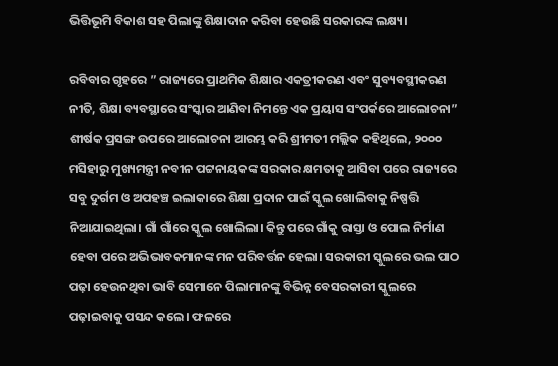ଭିତ୍ତିଭୂମି ବିକାଶ ସହ ପିଲାଙ୍କୁ ଶିକ୍ଷାଦାନ କରିବା ହେଉଛି ସରକାରଙ୍କ ଲକ୍ଷ୍ୟ।

ରବିବାର ଗୃହରେ ” ରାଜ୍ୟରେ ପ୍ରାଥମିକ ଶିକ୍ଷାର ଏକତ୍ରୀକରଣ ଏବଂ ସୁବ୍ୟବସ୍ଥୀକରଣ ନୀତି, ଶିକ୍ଷା ବ୍ୟବସ୍ଥାରେ ସଂସ୍କାର ଆଣିବା ନିମନ୍ତେ ଏକ ପ୍ରୟାସ ସଂପର୍କରେ ଆଲୋଚନା” ଶୀର୍ଷକ ପ୍ରସଙ୍ଗ ଉପରେ ଆଲୋଚନା ଆରମ୍ଭ କରି ଶ୍ରୀମତୀ ମଲ୍ଲିକ କହିଥିଲେ, ୨୦୦୦ ମସିହାରୁ ମୁଖ୍ୟମନ୍ତ୍ରୀ ନବୀନ ପଟ୍ଟନାୟକଙ୍କ ସରକାର କ୍ଷମତାକୁ ଆସିବା ପରେ ରାଜ୍ୟରେ ସବୁ ଦୁର୍ଗମ ଓ ଅପହଞ୍ଚ ଇଲାକାରେ ଶିକ୍ଷା ପ୍ରଦାନ ପାଇଁ ସ୍କୁଲ ଖୋଲିବାକୁ ନିଷ୍ପତ୍ତି ନିଆଯାଇଥିଲା। ଗାଁ ଗାଁରେ ସ୍କୁଲ ଖୋଲିଲା। କିନ୍ତୁ ପରେ ଗାଁକୁ ରାସ୍ତା ଓ ପୋଲ ନିର୍ମାଣ ହେବା ପରେ ଅଭିଭାବକମାନଙ୍କ ମନ ପରିବର୍ତ୍ତନ ହେଲା। ସରକାରୀ ସ୍କୁଲରେ ଭଲ ପାଠ ପଢ଼ା ହେଉନଥିବା ଭାବି ସେମାନେ ପିଲାମାନଙ୍କୁ ବିଭିନ୍ନ ବେସରକାରୀ ସ୍କୁଲରେ ପଢ଼ାଇବାକୁ ପସନ୍ଦ କଲେ। ଫଳରେ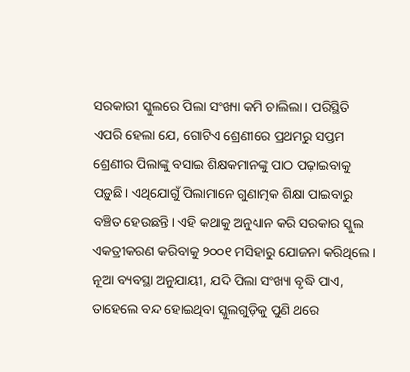ସରକାରୀ ସ୍କୁଲରେ ପିଲା ସଂଖ୍ୟା କମି ଚାଲିଲା। ପରିସ୍ଥିତି ଏପରି ହେଲା ଯେ, ଗୋଟିଏ ଶ୍ରେଣୀରେ ପ୍ରଥମରୁ ସପ୍ତମ ଶ୍ରେଣୀର ପିଲାଙ୍କୁ ବସାଇ ଶିକ୍ଷକମାନଙ୍କୁ ପାଠ ପଢ଼ାଇବାକୁ ପଡ଼ୁଛି। ଏଥିଯୋଗୁଁ ପିଲାମାନେ ଗୁଣାତ୍ମକ ଶିକ୍ଷା ପାଇବାରୁ ବଞ୍ଚିତ ହେଉଛନ୍ତି। ଏହି କଥାକୁ ଅନୁଧ୍ୟାନ କରି ସରକାର ସ୍କୁଲ ଏକତ୍ରୀକରଣ କରିବାକୁ ୨୦୦୧ ମସିହାରୁ ଯୋଜନା କରିଥିଲେ। ନୂଆ ବ୍ୟବସ୍ଥା ଅନୁଯାୟୀ, ଯଦି ପିଲା ସଂଖ୍ୟା ବୃଦ୍ଧି ପାଏ, ତାହେଲେ ବନ୍ଦ ହୋଇଥିବା ସ୍କୁଲଗୁଡ଼ିକୁ ପୁଣି ଥରେ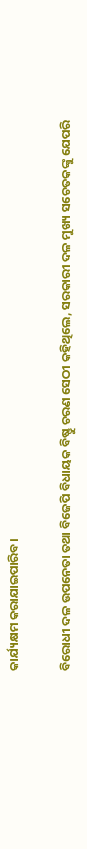କାର୍ଯ୍ୟକ୍ଷମ କରାଯାଇପାରିବ।

ବିରୋଧୀ ଦଳ ଉପନେତା ତଥା ବିଜେପି ବିଧାୟକ ବିଷ୍ଣୁ ଚରଣ ସେଠୀ କହିଥିଲେ, ସରକାରୀ ଦଳ ମୁଖ୍ୟ ସଚେତକଙ୍କୁ ଯେପରି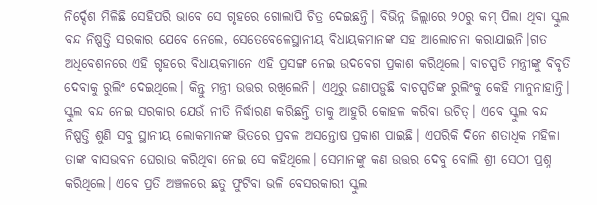ନିର୍ଦ୍ଦେଶ ମିଳିଛି ସେହିପରି ଭାବେ ସେ ଗୃହରେ ଗୋଲାପି ଚିତ୍ର ଦେଇଛନ୍ତି। ବିଭିନ୍ନ ଜିଲ୍ଲାରେ ୨୦ରୁ କମ୍‌ ପିଲା ଥିବା ସ୍କୁଲ ବନ୍ଦ ନିଷ୍ପତ୍ତି ସରକାର ଯେବେ ନେଲେ, ସେତେବେଳେସ୍ଥାନୀୟ ବିଧାୟକମାନଙ୍କ ସହ ଆଲୋଚନା କରାଯାଇନି।ଗତ ଅଧିବେଶନରେ ଏହି ଗୃହରେ ବିଧାୟକମାନେ ଏହି ପ୍ରସଙ୍ଗ ନେଇ ଉଦବେଗ ପ୍ରକାଶ କରିଥିଲେ। ବାଚସ୍ପତି ମନ୍ତ୍ରୀଙ୍କୁ ବିବୃତି ଦେବାକୁ ରୁଲିଂ ଦେଇଥିଲେ। କିନ୍ତୁ ମନ୍ତ୍ରୀ ଉତ୍ତର ରଖିଲେନି। ଏଥିରୁ ଜଣାପଡ଼ୁଛି ବାଚସ୍ପତିଙ୍କ ରୁଲିଂକୁ କେହି ମାନୁନାହାନ୍ତି। ସ୍କୁଲ ବନ୍ଦ ନେଇ ସରକାର ଯେଉଁ ନୀତି ନିର୍ଦ୍ଧାରଣ କରିଛନ୍ତି ତାକୁ ଆହୁରି କୋହଳ କରିବା ଉଚିତ୍‌। ଏବେ ସ୍କୁଲ ବନ୍ଦ ନିଷ୍ପତ୍ତି ଶୁଣି ସବୁ ସ୍ଥାନୀୟ ଲୋକମାନଙ୍କ ଭିତରେ ପ୍ରବଳ ଅସନ୍ତୋଷ ପ୍ରକାଶ ପାଇଛି। ଏପରିକି ଦିନେ ଶତାଧିକ ମହିଳା ତାଙ୍କ ବାସଭବନ ଘେରାଉ କରିଥିବା ନେଇ ସେ କହିଥିଲେ। ସେମାନଙ୍କୁ କଣ ଉତ୍ତର ଦେବୁ ବୋଲି ଶ୍ରୀ ସେଠୀ ପ୍ରଶ୍ନ କରିଥିଲେ। ଏବେ ପ୍ରତି ଅଞ୍ଚଳରେ ଛତୁ ଫୁଟିବା ଭଳି ବେସରକାରୀ ସ୍କୁଲ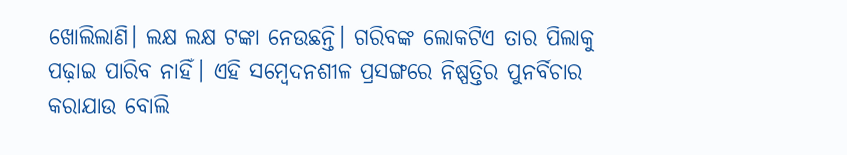ଖୋଲିଲାଣି। ଲକ୍ଷ ଲକ୍ଷ ଟଙ୍କା ନେଉଛନ୍ତି। ଗରିବଙ୍କ ଲୋକଟିଏ ତାର ପିଲାକୁ ପଢ଼ାଇ ପାରିବ ନାହିଁ। ଏହି ସମ୍ବେଦନଶୀଳ ପ୍ରସଙ୍ଗରେ ନିଷ୍ପତ୍ତିର ପୁନର୍ବିଚାର କରାଯାଉ ବୋଲି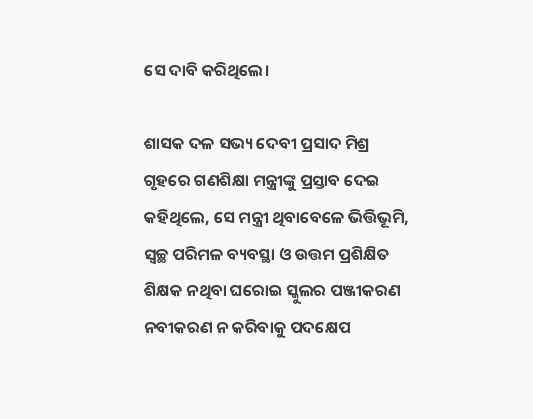ସେ ଦାବି କରିଥିଲେ।

ଶାସକ ଦଳ ସଭ୍ୟ ଦେବୀ ପ୍ରସାଦ ମିଶ୍ର ଗୃହରେ ଗଣଶିକ୍ଷା ମନ୍ତ୍ରୀଙ୍କୁ ପ୍ରସ୍ତାବ ଦେଇ କହିଥିଲେ, ସେ ମନ୍ତ୍ରୀ ଥିବାବେଳେ ଭିତ୍ତିଭୂମି, ସ୍ବଚ୍ଛ ପରିମଳ ବ୍ୟବସ୍ଥା ଓ ଉତ୍ତମ ପ୍ରଶିକ୍ଷିତ ଶିକ୍ଷକ ନଥିବା ଘରୋଇ ସ୍କୁଲର ପଞ୍ଜୀକରଣ ନବୀକରଣ ନ କରିବାକୁ ପଦକ୍ଷେପ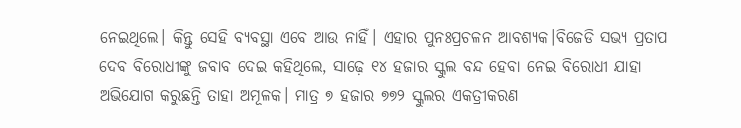ନେଇଥିଲେ। କିନ୍ତୁ ସେହି ବ୍ୟବସ୍ଥା ଏବେ ଆଉ ନାହିଁ। ଏହାର ପୁନଃପ୍ରଚଳନ ଆବଶ୍ୟକ।ବିଜେଡି ସଭ୍ୟ ପ୍ରତାପ ଦେବ ବିରୋଧୀଙ୍କୁ ଜବାବ ଦେଇ କହିଥିଲେ, ସାଢ଼େ ୧୪ ହଜାର ସ୍କୁଲ ବନ୍ଦ ହେବା ନେଇ ବିରୋଧୀ ଯାହା ଅଭିଯୋଗ କରୁଛନ୍ତି ତାହା ଅମୂଳକ। ମାତ୍ର ୭ ହଜାର ୭୭୨ ସ୍କୁଲର ଏକତ୍ରୀକରଣ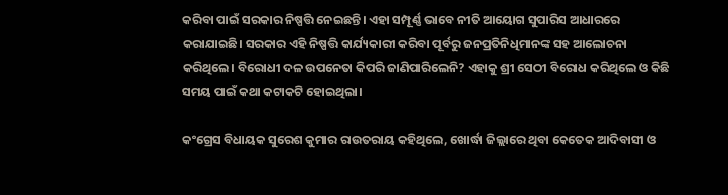କରିବା ପାଇଁ ସରକାର ନିଷ୍ପତ୍ତି ନେଇଛନ୍ତି। ଏହା ସମ୍ପୂର୍ଣ୍ଣ ଭାବେ ନୀତି ଆୟୋଗ ସୁପାରିସ ଆଧାରରେ କରାଯାଇଛି। ସରକାର ଏହି ନିଷ୍ପତ୍ତି କାର୍ଯ୍ୟକାରୀ କରିବା ପୂର୍ବରୁ ଜନପ୍ରତିନିଧିମାନଙ୍କ ସହ ଆଲୋଚନା କରିଥିଲେ। ବିରୋଧୀ ଦଳ ଉପନେତା କିପରି ଜାଣିପାରିଲେନି? ଏହାକୁ ଶ୍ରୀ ସେଠୀ ବିରୋଧ କରିଥିଲେ ଓ କିଛି ସମୟ ପାଇଁ କଥା କଟାକଟି ହୋଇଥିଲା।

କଂଗ୍ରେସ ବିଧାୟକ ସୁରେଶ କୁମାର ରାଉତରାୟ କହିଥିଲେ, ଖୋର୍ଦ୍ଧା ଜିଲ୍ଲାରେ ଥିବା କେତେକ ଆଦିବାସୀ ଓ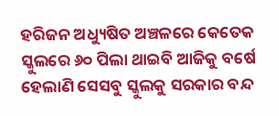ହରିଜନ ଅଧ୍ୟୁଷିତ ଅଞ୍ଚଳରେ କେତେକ ସ୍କୁଲରେ ୬୦ ପିଲା ଥାଇବି ଆଜିକୁ ବର୍ଷେ ହେଲାଣି ସେସବୁ ସ୍କୁଲକୁ ସରକାର ବନ୍ଦ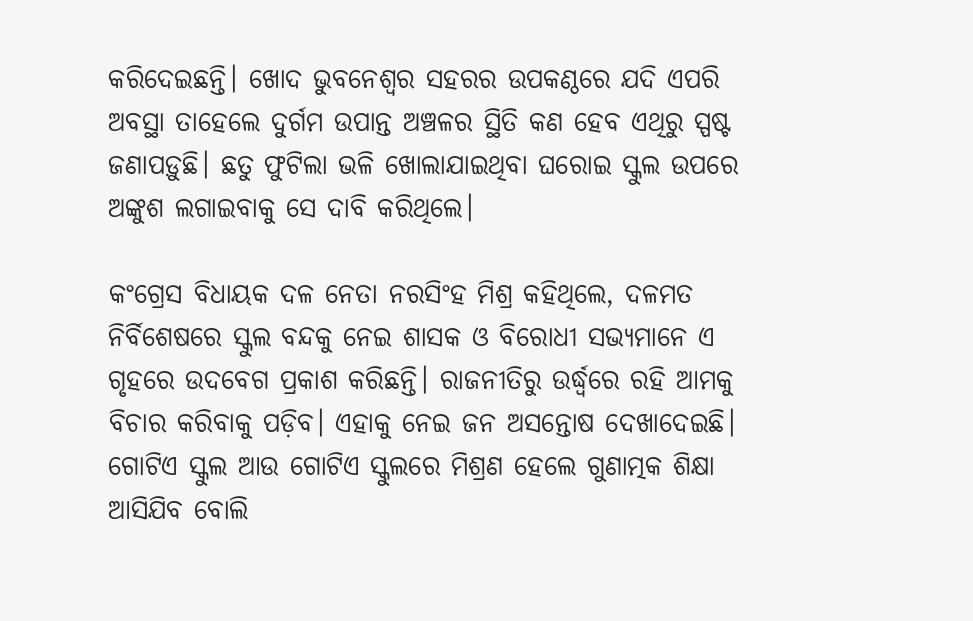କରିଦେଇଛନ୍ତି। ଖୋଦ ଭୁବନେଶ୍ବର ସହରର ଉପକଣ୍ଠରେ ଯଦି ଏପରି ଅବସ୍ଥା ତାହେଲେ ଦୁର୍ଗମ ଉପାନ୍ତ ଅଞ୍ଚଳର ସ୍ଥିତି କଣ ହେବ ଏଥିରୁ ସ୍ପଷ୍ଟ ଜଣାପଡ଼ୁଛି। ଛତୁ ଫୁଟିଲା ଭଳି ଖୋଲାଯାଇଥିବା ଘରୋଇ ସ୍କୁଲ ଉପରେ ଅଙ୍କୁଶ ଲଗାଇବାକୁ ସେ ଦାବି କରିଥିଲେ।

କଂଗ୍ରେସ ବିଧାୟକ ଦଳ ନେତା ନରସିଂହ ମିଶ୍ର କହିଥିଲେ, ଦଳମତ ନିର୍ବିଶେଷରେ ସ୍କୁଲ ବନ୍ଦକୁ ନେଇ ଶାସକ ଓ ବିରୋଧୀ ସଭ୍ୟମାନେ ଏ ଗୃହରେ ଉଦବେଗ ପ୍ରକାଶ କରିଛନ୍ତି। ରାଜନୀତିରୁ ଉର୍ଦ୍ଧ୍ବରେ ରହି ଆମକୁ ବିଚାର କରିବାକୁ ପଡ଼ିବ। ଏହାକୁ ନେଇ ଜନ ଅସନ୍ତୋଷ ଦେଖାଦେଇଛି। ଗୋଟିଏ ସ୍କୁଲ ଆଉ ଗୋଟିଏ ସ୍କୁଲରେ ମିଶ୍ରଣ ହେଲେ ଗୁଣାତ୍ମକ ଶିକ୍ଷା ଆସିଯିବ ବୋଲି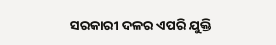ସରକାରୀ ଦଳର ଏପରି ଯୁକ୍ତି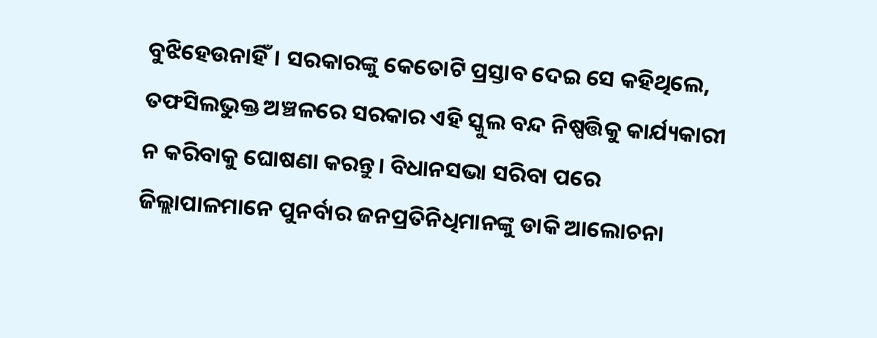ବୁଝିହେଉନାହିଁ। ସରକାରଙ୍କୁ କେତୋଟି ପ୍ରସ୍ତାବ ଦେଇ ସେ କହିଥିଲେ, ତଫସିଲଭୁକ୍ତ ଅଞ୍ଚଳରେ ସରକାର ଏହି ସ୍କୁଲ ବନ୍ଦ ନିଷ୍ପତ୍ତିକୁ କାର୍ଯ୍ୟକାରୀ ନ କରିବାକୁ ଘୋଷଣା କରନ୍ତୁ। ବିଧାନସଭା ସରିବା ପରେ ଜିଲ୍ଲାପାଳମାନେ ପୁନର୍ବାର ଜନପ୍ରତିନିଧିମାନଙ୍କୁ ଡାକି ଆଲୋଚନା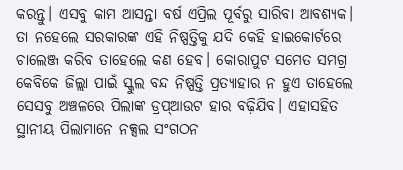କରନ୍ତୁ। ଏସବୁ କାମ ଆସନ୍ତା ବର୍ଷ ଏପ୍ରିଲ ପୂର୍ବରୁ ସାରିବା ଆବଶ୍ୟକ। ତା ନହେଲେ ସରକାରଙ୍କ ଏହି ନିଷ୍ପତ୍ତିକୁ ଯଦି କେହି ହାଇକୋର୍ଟରେ ଚାଲେଞ୍ଜ କରିବ ତାହେଲେ କଣ ହେବ। କୋରାପୁଟ ସମେତ ସମଗ୍ର କେବିକେ ଜିଲ୍ଲା ପାଇଁ ସ୍କୁଲ ବନ୍ଦ ନିଷ୍ପତ୍ତି ପ୍ରତ୍ୟାହାର ନ ହୁଏ ତାହେଲେ ସେସବୁ ଅଞ୍ଚଳରେ ପିଲାଙ୍କ ଡ୍ରପ୍‌ଆଉଟ ହାର ବଢ଼ିଯିବ। ଏହାସହିତ ସ୍ଥାନୀୟ ପିଲାମାନେ ନକ୍ସଲ ସଂଗଠନ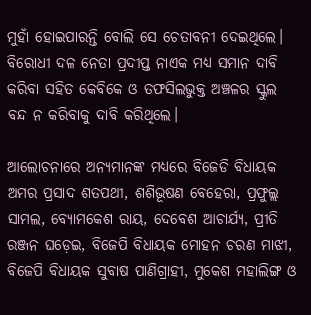ମୁହାଁ ହୋଇପାରନ୍ତି ବୋଲି ସେ ଚେତାବନୀ ଦେଇଥିଲେ। ବିରୋଧୀ ଦଳ ନେତା ପ୍ରଦୀପ୍ତ ନାଏକ ମଧ୍ୟ ସମାନ ଦାବି କରିବା ସହିତ କେବିକେ ଓ ତଫସିଲଭୁକ୍ତ ଅଞ୍ଚଳର ସ୍କୁଲ ବନ୍ଦ ନ କରିବାକୁ ଦାବି କରିଥିଲେ।

ଆଲୋଚନାରେ ଅନ୍ୟମାନଙ୍କ ମଧ୍ୟରେ ବିଜେଡି ବିଧାୟକ ଅମର ପ୍ରସାଦ ଶତପଥୀ, ଶଶିଭୂଷଣ ବେହେରା, ପ୍ରଫୁଲ୍ଲ ସାମଲ, ବ୍ୟୋମକେଶ ରାୟ, ଦେବେଶ ଆଚାର୍ଯ୍ୟ, ପ୍ରୀତି ରଞ୍ଜନ ଘଡ଼େଇ, ବିଜେପି ବିଧାୟକ ମୋହନ ଚରଣ ମାଝୀ, ବିଜେପି ବିଧାୟକ ସୁବାଷ ପାଣିଗ୍ରାହୀ, ମୁକେଶ ମହାଲିଙ୍ଗ ଓ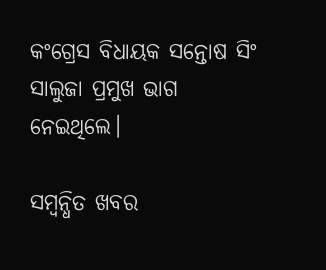କଂଗ୍ରେସ ବିଧାୟକ ସନ୍ତୋଷ ସିଂ ସାଲୁଜା ପ୍ରମୁଖ ଭାଗ ନେଇଥିଲେ।

ସମ୍ବନ୍ଧିତ ଖବର